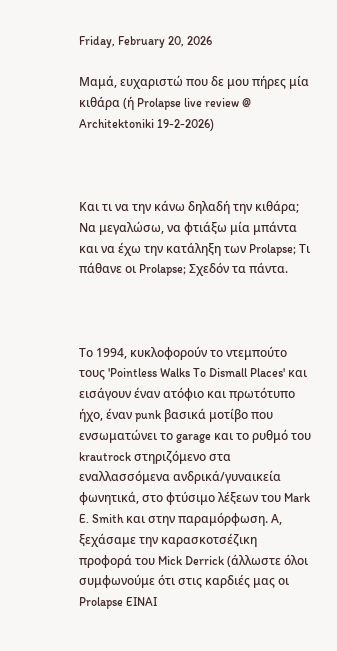Friday, February 20, 2026

Μαμά, ευχαριστώ που δε μου πήρες μία κιθάρα (ή Prolapse live review @ Architektoniki 19-2-2026)



Και τι να την κάνω δηλαδή την κιθάρα; Να μεγαλώσω, να φτιάξω μία μπάντα και να έχω την κατάληξη των Prolapse; Τι πάθανε οι Prolapse; Σχεδόν τα πάντα.



Το 1994, κυκλοφορούν το ντεμπούτο τους 'Pointless Walks To Dismall Places' και εισάγουν έναν ατόφιο και πρωτότυπο ήχο, έναν punk βασικά μοτίβο που ενσωματώνει το garage και το ρυθμό του krautrock στηριζόμενο στα εναλλασσόμενα ανδρικά/γυναικεία φωνητικά, στο φτύσιμο λέξεων του Mark E. Smith και στην παραμόρφωση. Α, ξεχάσαμε την καρασκοτσέζικη προφορά του Mick Derrick (άλλωστε όλοι συμφωνούμε ότι στις καρδιές μας οι Prolapse EINAI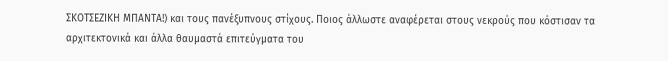ΣΚΟΤΣΕΖΙΚΗ ΜΠΑΝΤΑ!) και τους πανέξυπνους στίχους. Ποιος άλλωστε αναφέρεται στους νεκρούς που κόστισαν τα αρχιτεκτονικά και άλλα θαυμαστά επιτεύγματα του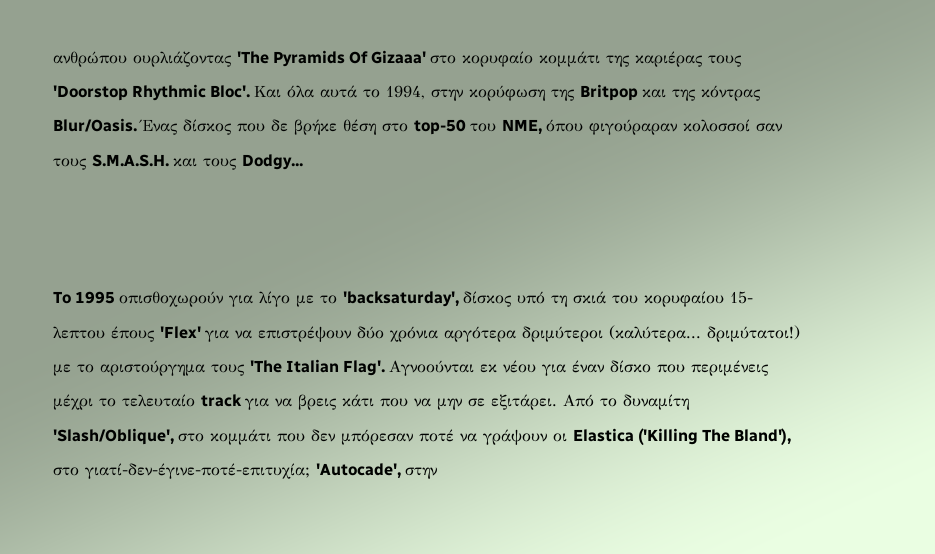ανθρώπου ουρλιάζοντας 'The Pyramids Of Gizaaa' στο κορυφαίο κομμάτι της καριέρας τους 'Doorstop Rhythmic Bloc'. Και όλα αυτά το 1994, στην κορύφωση της Britpop και της κόντρας Blur/Oasis. Ένας δίσκος που δε βρήκε θέση στο top-50 του NME, όπου φιγούραραν κολοσσοί σαν τους S.M.A.S.H. και τους Dodgy...



To 1995 οπισθοχωρούν για λίγο με το 'backsaturday', δίσκος υπό τη σκιά του κορυφαίου 15-λεπτου έπους 'Flex' για να επιστρέψουν δύο χρόνια αργότερα δριμύτεροι (καλύτερα... δριμύτατοι!) με το αριστούργημα τους 'The Italian Flag'. Αγνοούνται εκ νέου για έναν δίσκο που περιμένεις μέχρι το τελευταίο track για να βρεις κάτι που να μην σε εξιτάρει. Από το δυναμίτη 'Slash/Oblique', στο κομμάτι που δεν μπόρεσαν ποτέ να γράψουν οι Elastica ('Killing The Bland'), στο γιατί-δεν-έγινε-ποτέ-επιτυχία; 'Autocade', στην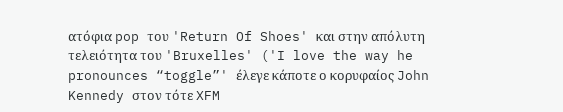ατόφια pop του 'Return Of Shoes' και στην απόλυτη τελειότητα του 'Bruxelles' ('I love the way he pronounces “toggle”' έλεγε κάποτε ο κορυφαίος John Kennedy στον τότε XFM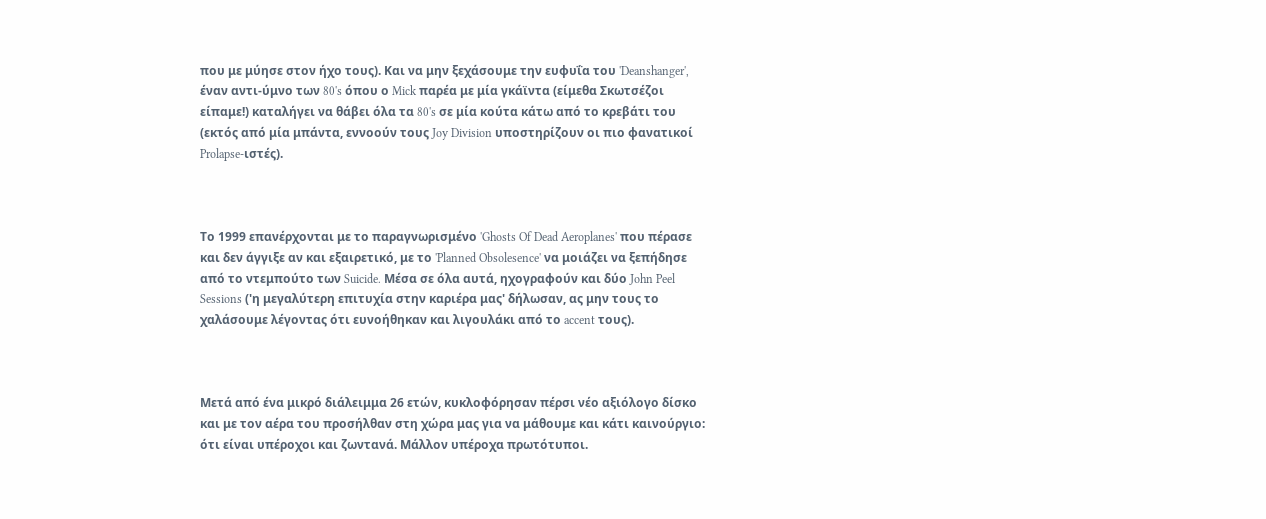που με μύησε στον ήχο τους). Και να μην ξεχάσουμε την ευφυΐα του 'Deanshanger', έναν αντι-ύμνο των 80's όπου ο Mick παρέα με μία γκάϊντα (είμεθα Σκωτσέζοι είπαμε!) καταλήγει να θάβει όλα τα 80's σε μία κούτα κάτω από το κρεβάτι του (εκτός από μία μπάντα, εννοούν τους Joy Division υποστηρίζουν οι πιο φανατικοί Prolapse-ιστές).



Το 1999 επανέρχονται με το παραγνωρισμένο 'Ghosts Of Dead Aeroplanes' που πέρασε και δεν άγγιξε αν και εξαιρετικό, με το 'Planned Obsolesence' να μοιάζει να ξεπήδησε από το ντεμπούτο των Suicide. Μέσα σε όλα αυτά, ηχογραφούν και δύο John Peel Sessions ('η μεγαλύτερη επιτυχία στην καριέρα μας' δήλωσαν, ας μην τους το χαλάσουμε λέγοντας ότι ευνοήθηκαν και λιγουλάκι από το accent τους).



Μετά από ένα μικρό διάλειμμα 26 ετών, κυκλοφόρησαν πέρσι νέο αξιόλογο δίσκο και με τον αέρα του προσήλθαν στη χώρα μας για να μάθουμε και κάτι καινούργιο: ότι είναι υπέροχοι και ζωντανά. Μάλλον υπέροχα πρωτότυποι.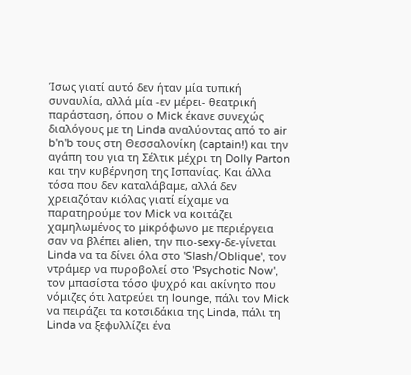Ίσως γιατί αυτό δεν ήταν μία τυπική συναυλία, αλλά μία -εν μέρει- θεατρική παράσταση, όπου ο Mick έκανε συνεχώς διαλόγους με τη Linda αναλύοντας από το air b'n'b τους στη Θεσσαλονίκη (captain!) και την αγάπη του για τη Σέλτικ μέχρι τη Dolly Parton και την κυβέρνηση της Ισπανίας. Και άλλα τόσα που δεν καταλάβαμε, αλλά δεν χρειαζόταν κιόλας γιατί είχαμε να παρατηρούμε τον Mick να κοιτάζει χαμηλωμένος το μiκρόφωνο με περιέργεια σαν να βλέπει alien, την πιο-sexy-δε-γίνεται Linda να τα δίνει όλα στο 'Slash/Oblique', τον ντράμερ να πυροβολεί στο 'Psychotic Now', τον μπασίστα τόσο ψυχρό και ακίνητο που νόμιζες ότι λατρεύει τη lounge, πάλι τον Mick να πειράζει τα κοτσιδάκια της Linda, πάλι τη Linda να ξεφυλλίζει ένα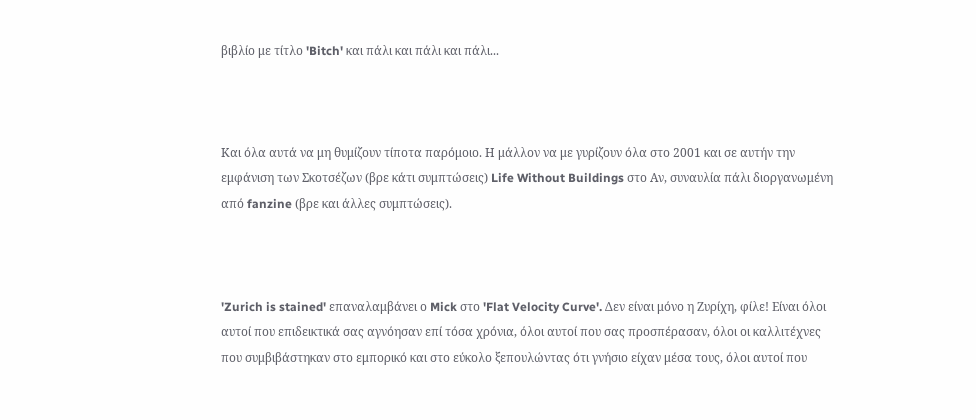βιβλίο με τίτλο 'Bitch' και πάλι και πάλι και πάλι...



Και όλα αυτά να μη θυμίζουν τίποτα παρόμοιο. Η μάλλον να με γυρίζουν όλα στο 2001 και σε αυτήν την εμφάνιση των Σκοτσέζων (βρε κάτι συμπτώσεις) Life Without Buildings στο Αν, συναυλία πάλι διοργανωμένη από fanzine (βρε και άλλες συμπτώσεις).



'Zurich is stained' επαναλαμβάνει ο Mick στο 'Flat Velocity Curve'. Δεν είναι μόνο η Ζυρίχη, φίλε! Είναι όλοι αυτοί που επιδεικτικά σας αγνόησαν επί τόσα χρόνια, όλοι αυτοί που σας προσπέρασαν, όλοι οι καλλιτέχνες που συμβιβάστηκαν στο εμπορικό και στο εύκολο ξεπουλώντας ότι γνήσιο είχαν μέσα τους, όλοι αυτοί που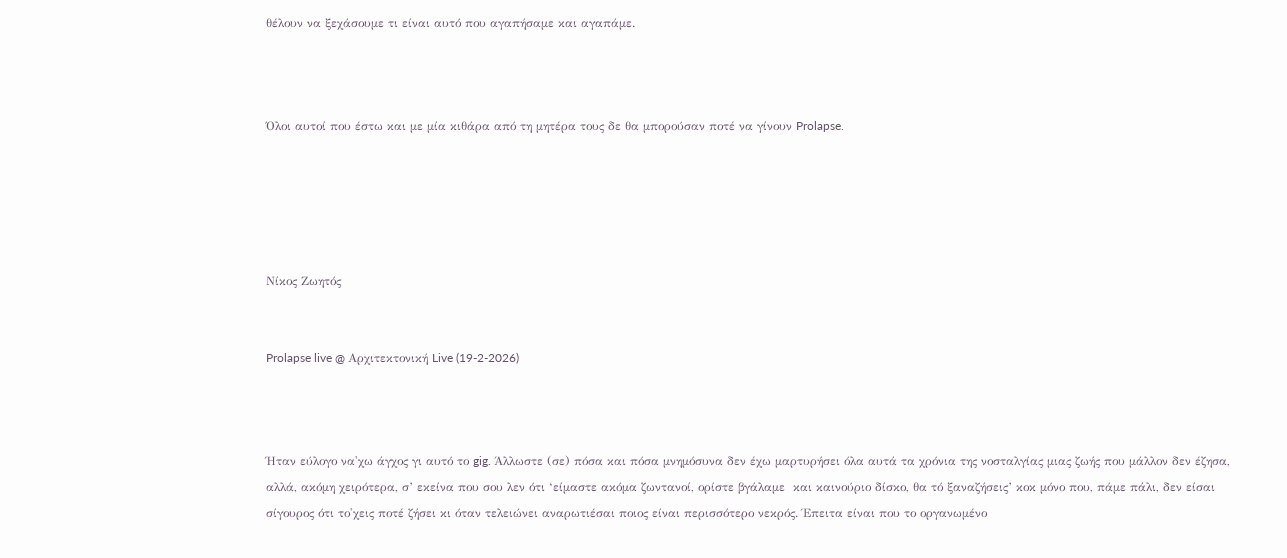θέλουν να ξεχάσουμε τι είναι αυτό που αγαπήσαμε και αγαπάμε.



Όλοι αυτοί που έστω και με μία κιθάρα από τη μητέρα τους δε θα μπορούσαν ποτέ να γίνουν Prolapse.





Νίκος Ζωητός


Prolapse live @ Αρχιτεκτονική Live (19-2-2026)



Ήταν εύλογο να'χω άγχος γι αυτό το gig. Άλλωστε (σε) πόσα και πόσα μνημόσυνα δεν έχω μαρτυρήσει όλα αυτά τα χρόνια της νοσταλγίας μιας ζωής που μάλλον δεν έζησα, αλλά, ακόμη χειρότερα, σ’ εκείνα που σου λεν ότι ‘είμαστε ακόμα ζωντανοί, ορίστε βγάλαμε  και καινούριο δίσκο, θα τό ξαναζήσεις’ κοκ μόνο που, πάμε πάλι, δεν είσαι σίγουρος ότι το'χεις ποτέ ζήσει κι όταν τελειώνει αναρωτιέσαι ποιος είναι περισσότερο νεκρός. Έπειτα είναι που το οργανωμένο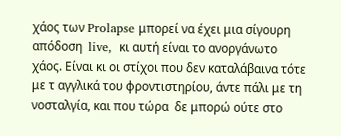χάος των Prolapse μπορεί να έχει μια σίγουρη απόδοση  live,  κι αυτή είναι το ανοργάνωτο χάος. Είναι κι οι στίχοι που δεν καταλάβαινα τότε με τ αγγλικά του φροντιστηρίου, άντε πάλι με τη νοσταλγία, και που τώρα  δε μπορώ ούτε στο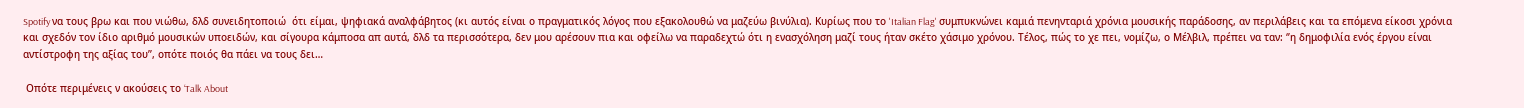Spotify να τους βρω και που νιώθω, δλδ συνειδητοποιώ  ότι είμαι, ψηφιακά αναλφάβητος (κι αυτός είναι ο πραγματικός λόγος που εξακολουθώ να μαζεύω βινύλια). Κυρίως που το 'Italian Flag' συμπυκνώνει καμιά πενηνταριά χρόνια μουσικής παράδοσης, αν περιλάβεις και τα επόμενα είκοσι χρόνια και σχεδόν τον ίδιο αριθμό μουσικών υποειδών, και σίγουρα κάμποσα απ αυτά, δλδ τα περισσότερα, δεν μου αρέσουν πια και οφείλω να παραδεχτώ ότι η ενασχόληση μαζί τους ήταν σκέτο χάσιμο χρόνου. Τέλος, πώς το χε πει, νομίζω, ο Μέλβιλ, πρέπει να ταν: ‘’η δημοφιλία ενός έργου είναι αντίστροφη της αξίας του’’, οπότε ποιός θα πάει να τους δει…

 Οπότε περιμένεις ν ακούσεις το ‘Talk About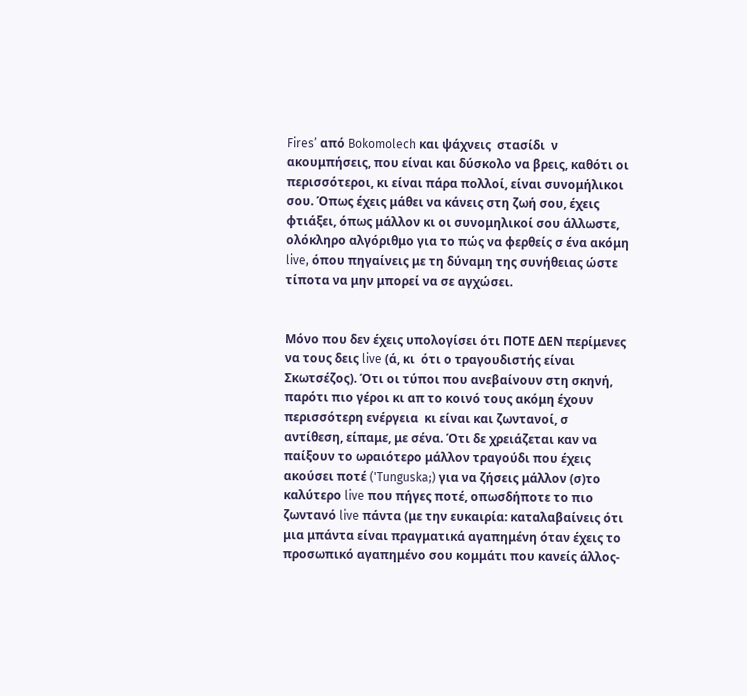Fires’ από Bokomolech και ψάχνεις  στασίδι  ν ακουμπήσεις, που είναι και δύσκολο να βρεις, καθότι οι περισσότεροι, κι είναι πάρα πολλοί, είναι συνομήλικοι σου. Όπως έχεις μάθει να κάνεις στη ζωή σου, έχεις φτιάξει, όπως μάλλον κι οι συνομηλικοί σου άλλωστε, ολόκληρο αλγόριθμο για το πώς να φερθείς σ ένα ακόμη live, όπου πηγαίνεις με τη δύναμη της συνήθειας ώστε τίποτα να μην μπορεί να σε αγχώσει.


Μόνο που δεν έχεις υπολογίσει ότι ΠΟΤΕ ΔΕΝ περίμενες να τους δεις live (ά, κι  ότι ο τραγουδιστής είναι Σκωτσέζος). Ότι οι τύποι που ανεβαίνουν στη σκηνή, παρότι πιο γέροι κι απ το κοινό τους ακόμη έχουν περισσότερη ενέργεια  κι είναι και ζωντανοί, σ αντίθεση, είπαμε, με σένα. Ότι δε χρειάζεται καν να  παίξουν το ωραιότερο μάλλον τραγούδι που έχεις ακούσει ποτέ ('Tunguska;) για να ζήσεις μάλλον (σ)το καλύτερο live που πήγες ποτέ, οπωσδήποτε το πιο ζωντανό live πάντα (με την ευκαιρία: καταλαβαίνεις ότι μια μπάντα είναι πραγματικά αγαπημένη όταν έχεις το προσωπικό αγαπημένο σου κομμάτι που κανείς άλλος-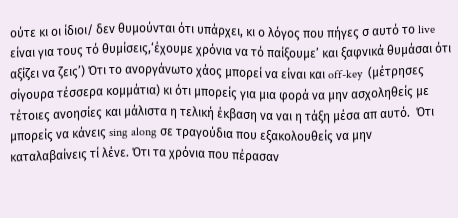ούτε κι οι ίδιοι/ δεν θυμούνται ότι υπάρχει, κι ο λόγος που πήγες σ αυτό το live είναι για τους τό θυμίσεις,‘έχουμε χρόνια να τό παίξουμε’ και ξαφνικά θυμάσαι ότι αξίζει να ζεις’) Ότι το ανοργάνωτο χάος μπορεί να είναι και off-key  (μέτρησες σίγουρα τέσσερα κομμάτια) κι ότι μπορείς για μια φορά να μην ασχοληθείς με τέτοιες ανοησίες και μάλιστα η τελική έκβαση να ναι η τάξη μέσα απ αυτό.  Ότι μπορείς να κάνεις sing along σε τραγούδια που εξακολουθείς να μην καταλαβαίνεις τί λένε. Ότι τα χρόνια που πέρασαν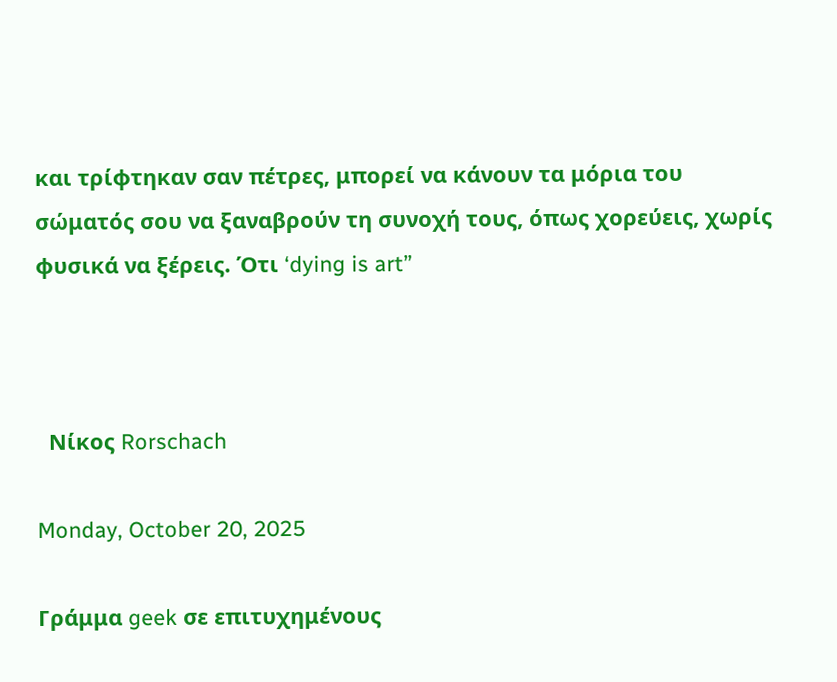και τρίφτηκαν σαν πέτρες, μπορεί να κάνουν τα μόρια του σώματός σου να ξαναβρούν τη συνοχή τους, όπως χορεύεις, χωρίς φυσικά να ξέρεις. Ότι ‘dying is art’’



  Νίκος Rorschach

Monday, October 20, 2025

Γράμμα geek σε επιτυχημένους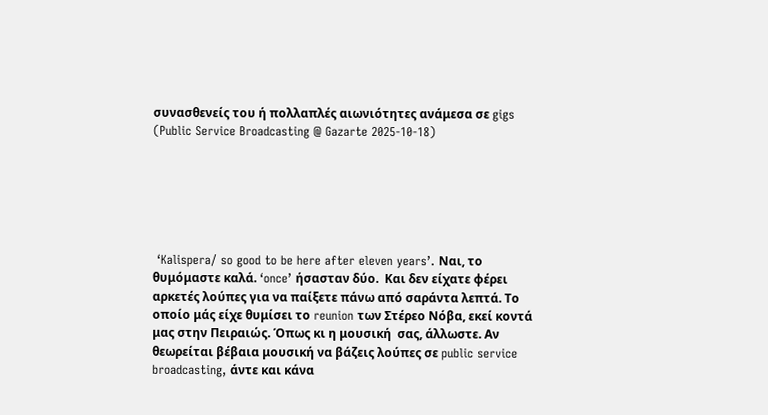συνασθενείς του ή πολλαπλές αιωνιότητες ανάμεσα σε gigs  (Public Service Broadcasting @ Gazarte 2025-10-18)






 ‘Kalispera/ so good to be here after eleven years’. Ναι, το θυμόμαστε καλά. ‘once’ ήσασταν δύο.  Και δεν είχατε φέρει αρκετές λούπες για να παίξετε πάνω από σαράντα λεπτά. Το οποίο μάς είχε θυμίσει το reunion των Στέρεο Νόβα, εκεί κοντά μας στην Πειραιώς. Όπως κι η μουσική  σας, άλλωστε. Αν θεωρείται βέβαια μουσική να βάζεις λούπες σε public service broadcasting, άντε και κάνα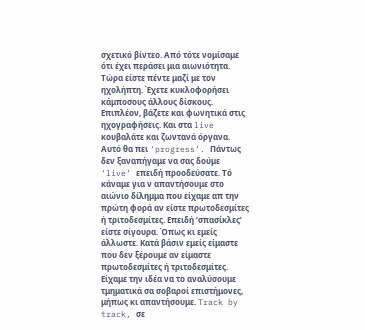σχετικό βίντεο. Από τότε νομίσαμε ότι έχει περάσει μια αιωνιότητα. Τώρα είστε πέντε μαζί με τον ηχολήπτη. Έχετε κυκλοφορήσει κάμποσους άλλους δίσκους. Επιπλέον, βάζετε και φωνητικά στις ηχογραφήσεις. Και στα live κουβαλάτε και ζωντανά όργανα. Αυτό θα πει ‘progress’. Πάντως δεν ξαναπήγαμε να σας δούμε ‘live’ επειδή προοδεύσατε. Τό κάναμε για ν απαντήσουμε στο αιώνιο δίλημμα που είχαμε απ την πρώτη φορά αν είστε πρωτοδεσμίτες ή τριτοδεσμίτες. Επειδή ‘σπασίκλες’ είστε σίγουρα. Όπως κι εμείς άλλωστε. Κατά βάσιν εμείς είμαστε που δεν ξέρουμε αν είμαστε πρωτοδεσμίτες ή τριτοδεσμίτες. Είχαμε την ιδέα να το αναλύσουμε τμηματικά σα σοβαροί επιστήμονες, μήπως κι απαντήσουμε. Track by track, σε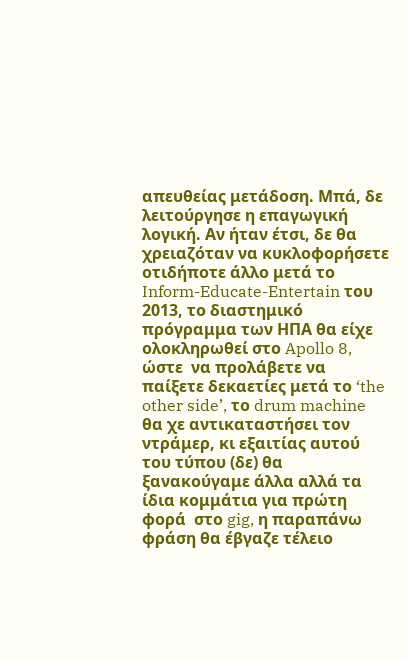απευθείας μετάδοση. Μπά, δε λειτούργησε η επαγωγική λογική. Αν ήταν έτσι, δε θα χρειαζόταν να κυκλοφορήσετε οτιδήποτε άλλο μετά το Inform-Educate-Entertain του 2013, το διαστημικό πρόγραμμα των ΗΠΑ θα είχε ολοκληρωθεί στο Apollo 8, ώστε  να προλάβετε να παίξετε δεκαετίες μετά το ‘the other side’, το drum machine θα χε αντικαταστήσει τον ντράμερ, κι εξαιτίας αυτού  του τύπου (δε) θα ξανακούγαμε άλλα αλλά τα ίδια κομμάτια για πρώτη φορά  στο gig, η παραπάνω φράση θα έβγαζε τέλειο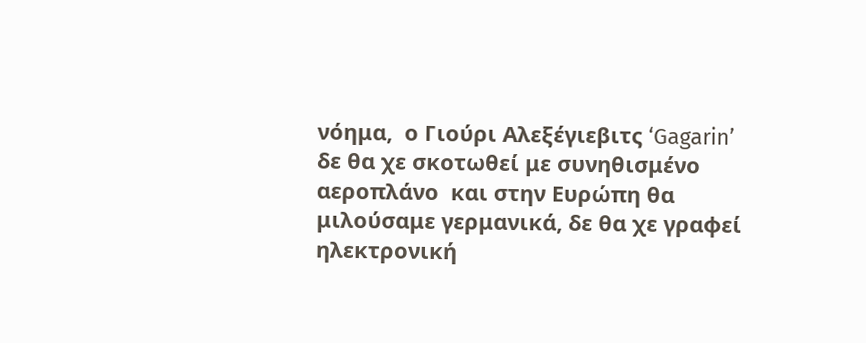νόημα,  ο Γιούρι Αλεξέγιεβιτς ‘Gagarin’ δε θα χε σκοτωθεί με συνηθισμένο αεροπλάνο  και στην Ευρώπη θα μιλούσαμε γερμανικά, δε θα χε γραφεί ηλεκτρονική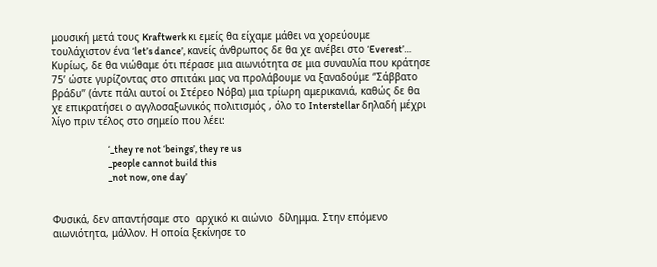μουσική μετά τους Kraftwerk κι εμείς θα είχαμε μάθει να χορεύουμε τουλάχιστον ένα ‘let’s dance’, κανείς άνθρωπος δε θα χε ανέβει στο ‘Everest’… Κυρίως, δε θα νιώθαμε ότι πέρασε μια αιωνιότητα σε μια συναυλία που κράτησε 75’ ώστε γυρίζοντας στο σπιτάκι μας να προλάβουμε να ξαναδούμε ‘’Σάββατο βράδυ’’ (άντε πάλι αυτοί οι Στέρεο Νόβα) μια τρίωρη αμερικανιά, καθώς δε θα χε επικρατήσει ο αγγλοσαξωνικός πολιτισμός , όλο το Interstellar δηλαδή μέχρι λίγο πριν τέλος στο σημείο που λέει:

                            ‘_they re not ‘beings’, they re us
                            _people cannot build this
                            _not now, one day’


Φυσικά, δεν απαντήσαμε στο  αρχικό κι αιώνιο  δίλημμα. Στην επόμενο αιωνιότητα, μάλλον. Η οποία ξεκίνησε το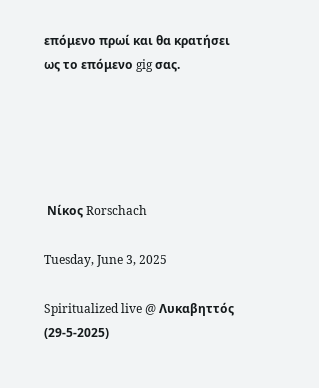επόμενο πρωί και θα κρατήσει ως το επόμενο gig σας.





 Νίκος Rorschach

Tuesday, June 3, 2025

Spiritualized live @ Λυκαβηττός (29-5-2025)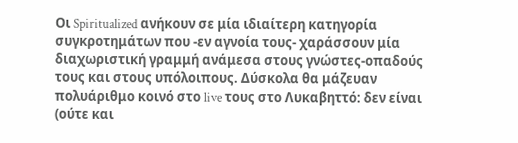Οι Spiritualized ανήκουν σε μία ιδιαίτερη κατηγορία συγκροτημάτων που -εν αγνοία τους- χαράσσουν μία διαχωριστική γραμμή ανάμεσα στους γνώστες-οπαδούς τους και στους υπόλοιπους. Δύσκολα θα μάζευαν πολυάριθμο κοινό στο live τους στο Λυκαβηττό: δεν είναι (ούτε και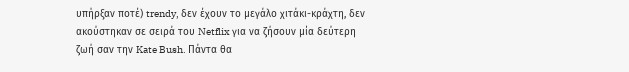υπήρξαν ποτέ) trendy, δεν έχουν το μεγάλο χιτάκι-κράχτη, δεν ακούστηκαν σε σειρά του Netflix για να ζήσουν μία δεύτερη ζωή σαν την Kate Bush. Πάντα θα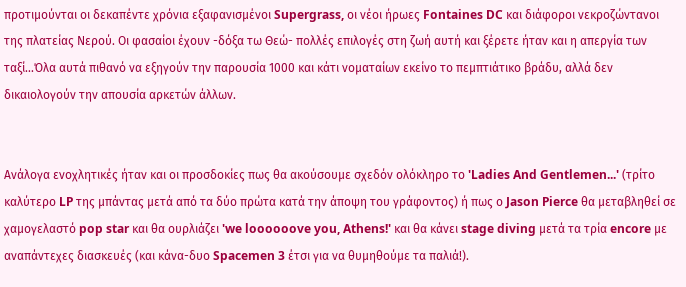προτιμούνται οι δεκαπέντε χρόνια εξαφανισμένοι Supergrass, οι νέοι ήρωες Fontaines DC και διάφοροι νεκροζώντανοι της πλατείας Νερού. Οι φασαίοι έχουν -δόξα τω Θεώ- πολλές επιλογές στη ζωή αυτή και ξέρετε ήταν και η απεργία των ταξί...Όλα αυτά πιθανό να εξηγούν την παρουσία 1000 και κάτι νοματαίων εκείνο το πεμπτιάτικο βράδυ, αλλά δεν δικαιολογούν την απουσία αρκετών άλλων.


Ανάλογα ενοχλητικές ήταν και οι προσδοκίες πως θα ακούσουμε σχεδόν ολόκληρο το 'Ladies And Gentlemen...' (τρίτο καλύτερο LP της μπάντας μετά από τα δύο πρώτα κατά την άποψη του γράφοντος) ή πως ο Jason Pierce θα μεταβληθεί σε χαμογελαστό pop star και θα ουρλιάζει 'we loooooove you, Athens!' και θα κάνει stage diving μετά τα τρία encore με αναπάντεχες διασκευές (και κάνα-δυο Spacemen 3 έτσι για να θυμηθούμε τα παλιά!).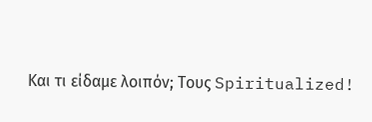Και τι είδαμε λοιπόν; Τους Spiritualized!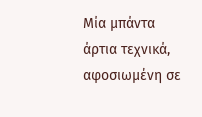Μία μπάντα άρτια τεχνικά, αφοσιωμένη σε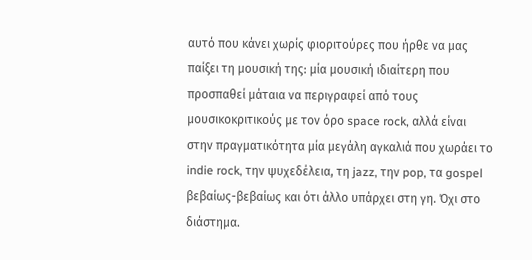αυτό που κάνει χωρίς φιοριτούρες που ήρθε να μας παίξει τη μουσική της: μία μουσική ιδιαίτερη που προσπαθεί μάταια να περιγραφεί από τους μουσικοκριτικούς με τον όρο space rock, αλλά είναι στην πραγματικότητα μία μεγάλη αγκαλιά που χωράει το indie rock, την ψυχεδέλεια, τη jazz, την pop, τα gospel βεβαίως-βεβαίως και ότι άλλο υπάρχει στη γη. Όχι στο διάστημα.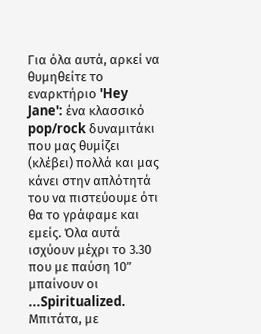Για όλα αυτά, αρκεί να θυμηθείτε το εναρκτήριο 'Hey Jane': ένα κλασσικό pop/rock δυναμιτάκι που μας θυμίζει (κλέβει) πολλά και μας κάνει στην απλότητά του να πιστεύουμε ότι θα το γράφαμε και εμείς. Όλα αυτά ισχύουν μέχρι το 3.30 που με παύση 10” μπαίνουν οι ...Spiritualized. Μπιτάτα, με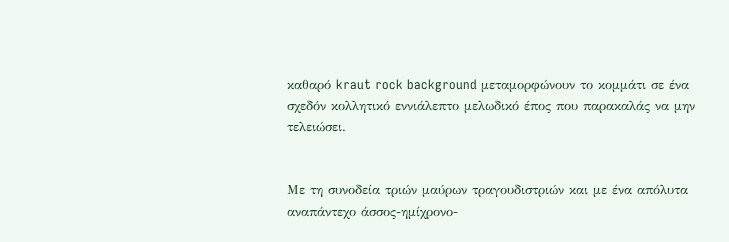καθαρό kraut rock background μεταμορφώνουν το κομμάτι σε ένα σχεδόν κολλητικό εννιάλεπτο μελωδικό έπος που παρακαλάς να μην τελειώσει.


Με τη συνοδεία τριών μαύρων τραγουδιστριών και με ένα απόλυτα αναπάντεχο άσσος-ημίχρονο-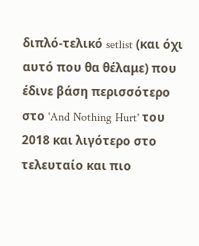διπλό-τελικό setlist (και όχι αυτό που θα θέλαμε) που έδινε βάση περισσότερο στο 'And Nothing Hurt' του 2018 και λιγότερο στο τελευταίο και πιο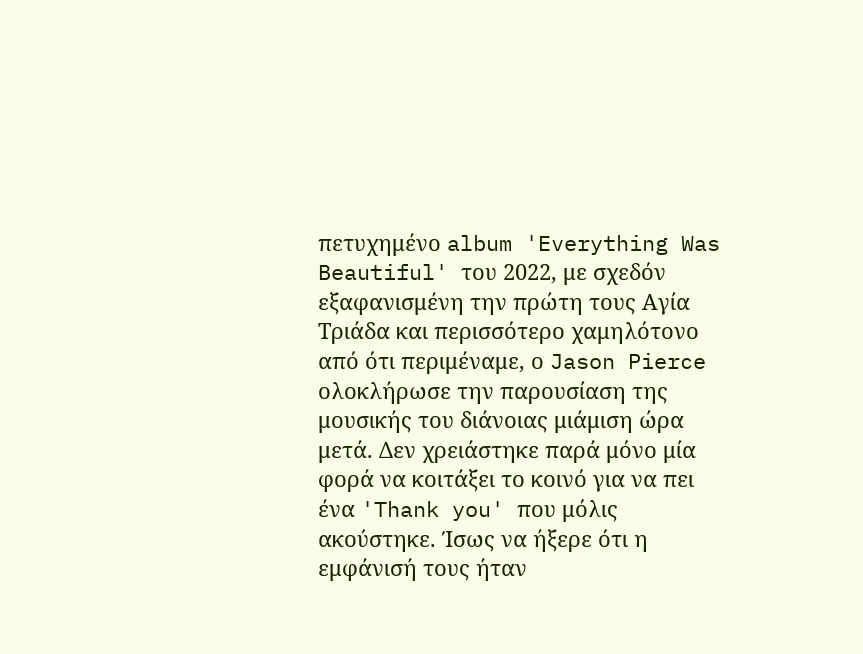πετυχημένο album 'Everything Was Beautiful' του 2022, με σχεδόν εξαφανισμένη την πρώτη τους Αγία Τριάδα και περισσότερο χαμηλότονο από ότι περιμέναμε, ο Jason Pierce ολοκλήρωσε την παρουσίαση της μουσικής του διάνοιας μιάμιση ώρα μετά. Δεν χρειάστηκε παρά μόνο μία φορά να κοιτάξει το κοινό για να πει ένα 'Thank you' που μόλις ακούστηκε. Ίσως να ήξερε ότι η εμφάνισή τους ήταν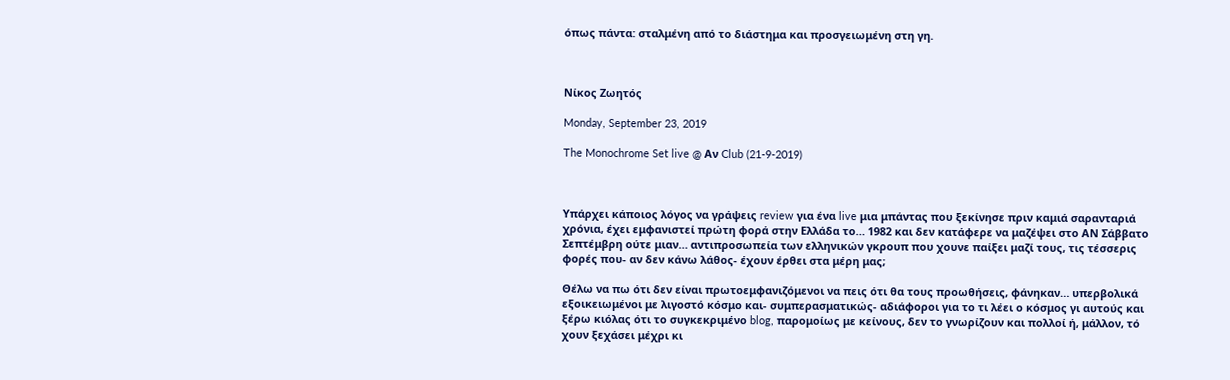όπως πάντα: σταλμένη από το διάστημα και προσγειωμένη στη γη.



Νίκος Ζωητός

Monday, September 23, 2019

The Monochrome Set live @ Αν Club (21-9-2019)



Υπάρχει κάποιος λόγος να γράψεις review για ένα live μια μπάντας που ξεκίνησε πριν καμιά σαρανταριά χρόνια, έχει εμφανιστεί πρώτη φορά στην Ελλάδα το… 1982 και δεν κατάφερε να μαζέψει στο ΑΝ Σάββατο Σεπτέμβρη ούτε μιαν… αντιπροσωπεία των ελληνικών γκρουπ που χουνε παίξει μαζί τους, τις τέσσερις φορές που- αν δεν κάνω λάθος- έχουν έρθει στα μέρη μας;

Θέλω να πω ότι δεν είναι πρωτοεμφανιζόμενοι να πεις ότι θα τους προωθήσεις, φάνηκαν… υπερβολικά εξοικειωμένοι με λιγοστό κόσμο και- συμπερασματικώς- αδιάφοροι για το τι λέει ο κόσμος γι αυτούς και ξέρω κιόλας ότι το συγκεκριμένο blog, παρομοίως με κείνους, δεν το γνωρίζουν και πολλοί ή, μάλλον, τό χουν ξεχάσει μέχρι κι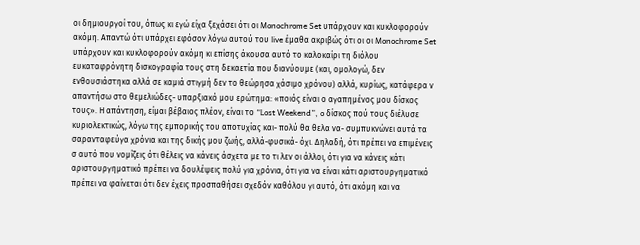οι δημιουργοί του, όπως κι εγώ είχα ξεχάσει ότι οι Monochrome Set υπάρχουν και κυκλοφορούν ακόμη. Απαντώ ότι υπάρχει εφόσον λόγω αυτού του live έμαθα ακριβώς ότι οι οι Monochrome Set υπάρχουν και κυκλοφορούν ακόμη κι επίσης άκουσα αυτό το καλοκαίρι τη διόλου ευκαταφρόνητη δισκογραφία τους στη δεκαετία που διανύουμε (και, ομολογώ, δεν ενθουσιάστηκα αλλά σε καμιά στιγμή δεν το θεώρησα χάσιμο χρόνου) αλλά, κυρίως, κατάφερα ν απαντήσω στο θεμελιώδες- υπαρξιακό μου ερώτημα: «ποιός είναι ο αγαπημένος μου δίσκος τους». Η απάντηση, είμαι βέβαιος πλέον, είναι το “Lost Weekend”, o δίσκος πού τους διέλυσε κυριολεκτικώς, λόγω της εμπορικής του αποτυχίας και- πολύ θα θελα να- συμπυκνώνει αυτά τα σαρανταφεύγα χρόνια και της δικής μου ζωής, αλλά-φυσικά- όχι. Δηλαδή, ότι πρέπει να επιμένεις σ αυτό που νομίζεις ότι θέλεις να κάνεις άσχετα με το τι λεν οι άλλοι, ότι για να κάνεις κάτι αριστουργηματικό πρέπει να δουλέψεις πολύ για χρόνια, ότι για να είναι κάτι αριστουργηματικό πρέπει να φαίνεται ότι δεν έχεις προσπαθήσει σχεδόν καθόλου γι αυτό, ότι ακόμη και να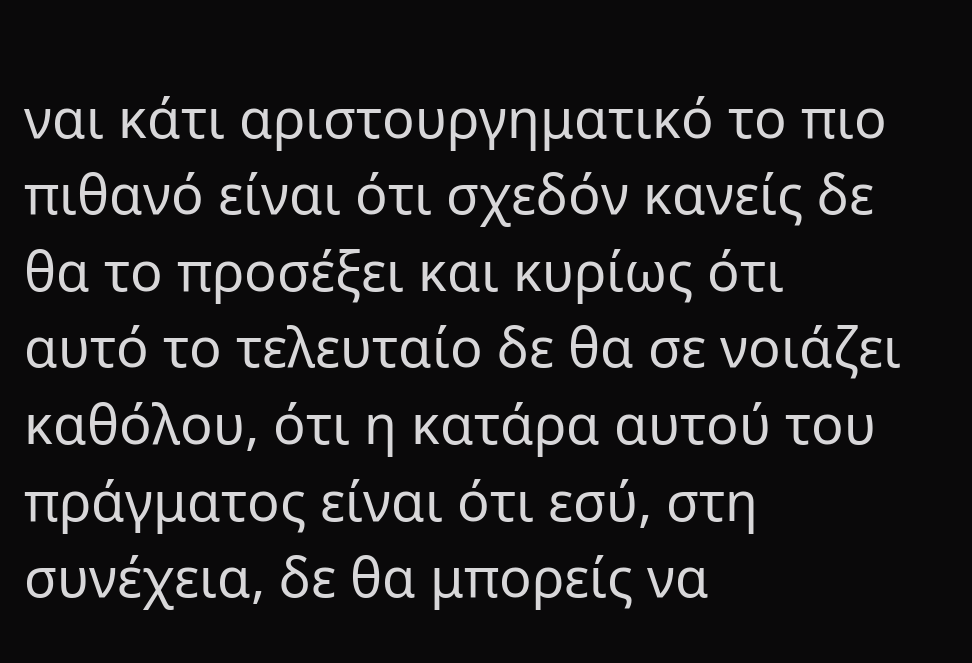ναι κάτι αριστουργηματικό το πιο πιθανό είναι ότι σχεδόν κανείς δε θα το προσέξει και κυρίως ότι αυτό το τελευταίο δε θα σε νοιάζει καθόλου, ότι η κατάρα αυτού του πράγματος είναι ότι εσύ, στη συνέχεια, δε θα μπορείς να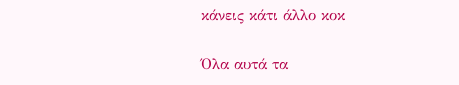κάνεις κάτι άλλο κοκ

Όλα αυτά τα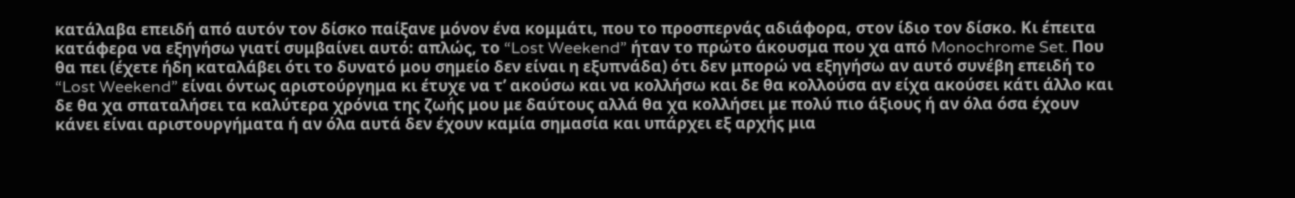κατάλαβα επειδή από αυτόν τον δίσκο παίξανε μόνον ένα κομμάτι, που το προσπερνάς αδιάφορα, στον ίδιο τον δίσκο. Κι έπειτα κατάφερα να εξηγήσω γιατί συμβαίνει αυτό: απλώς, το “Lost Weekend” ήταν το πρώτο άκουσμα που χα από Monochrome Set. Που θα πει (έχετε ήδη καταλάβει ότι το δυνατό μου σημείο δεν είναι η εξυπνάδα) ότι δεν μπορώ να εξηγήσω αν αυτό συνέβη επειδή το “Lost Weekend” είναι όντως αριστούργημα κι έτυχε να τ’ ακούσω και να κολλήσω και δε θα κολλούσα αν είχα ακούσει κάτι άλλο και δε θα χα σπαταλήσει τα καλύτερα χρόνια της ζωής μου με δαύτους αλλά θα χα κολλήσει με πολύ πιο άξιους ή αν όλα όσα έχουν κάνει είναι αριστουργήματα ή αν όλα αυτά δεν έχουν καμία σημασία και υπάρχει εξ αρχής μια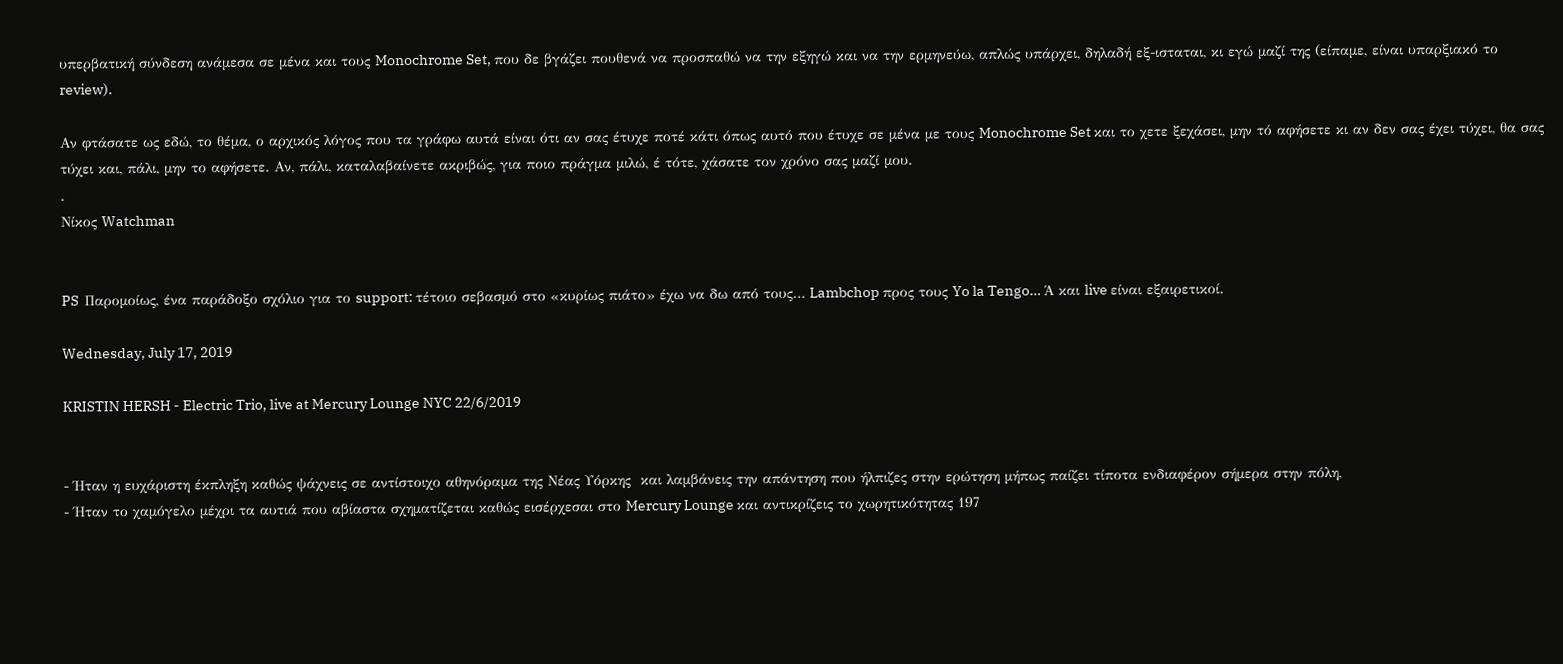υπερβατική σύνδεση ανάμεσα σε μένα και τους Monochrome Set, που δε βγάζει πουθενά να προσπαθώ να την εξηγώ και να την ερμηνεύω, απλώς υπάρχει, δηλαδή εξ-ισταται, κι εγώ μαζί της (είπαμε, είναι υπαρξιακό το review).

Αν φτάσατε ως εδώ, το θέμα, ο αρχικός λόγος που τα γράφω αυτά είναι ότι αν σας έτυχε ποτέ κάτι όπως αυτό που έτυχε σε μένα με τους Monochrome Set και το χετε ξεχάσει, μην τό αφήσετε κι αν δεν σας έχει τύχει, θα σας τύχει και, πάλι, μην το αφήσετε. Αν, πάλι, καταλαβαίνετε ακριβώς, για ποιο πράγμα μιλώ, έ τότε, χάσατε τον χρόνο σας μαζί μου.
.
Νίκος Watchman


PS  Παρομοίως, ένα παράδοξο σχόλιο για το support: τέτοιο σεβασμό στο «κυρίως πιάτο» έχω να δω από τους… Lambchop προς τους Yo la Tengo… Ά και live είναι εξαιρετικοί.

Wednesday, July 17, 2019

KRISTIN HERSH - Electric Trio, live at Mercury Lounge NYC 22/6/2019


- Ήταν η ευχάριστη έκπληξη καθώς ψάχνεις σε αντίστοιχο αθηνόραμα της Νέας Υόρκης  και λαμβάνεις την απάντηση που ήλπιζες στην ερώτηση μήπως παίζει τίποτα ενδιαφέρον σήμερα στην πόλη,
- Ήταν το χαμόγελο μέχρι τα αυτιά που αβίαστα σχηματίζεται καθώς εισέρχεσαι στο Mercury Lounge και αντικρίζεις το χωρητικότητας 197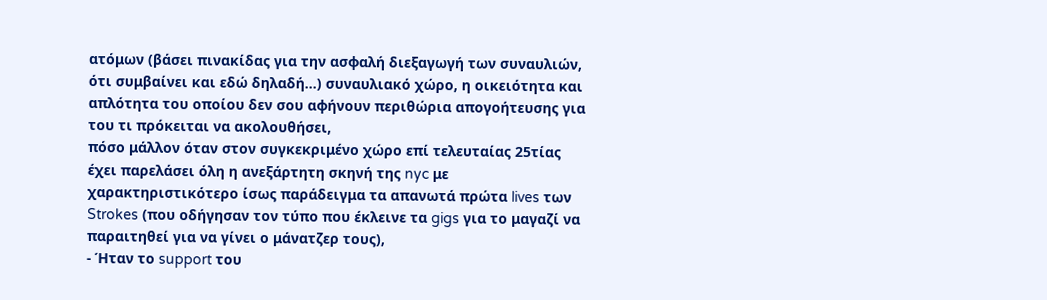ατόμων (βάσει πινακίδας για την ασφαλή διεξαγωγή των συναυλιών, ότι συμβαίνει και εδώ δηλαδή…) συναυλιακό χώρο, η οικειότητα και απλότητα του οποίου δεν σου αφήνουν περιθώρια απογοήτευσης για του τι πρόκειται να ακολουθήσει,
πόσο μάλλον όταν στον συγκεκριμένο χώρο επί τελευταίας 25τίας έχει παρελάσει όλη η ανεξάρτητη σκηνή της nyc με χαρακτηριστικότερο ίσως παράδειγμα τα απανωτά πρώτα lives των Strokes (που οδήγησαν τον τύπο που έκλεινε τα gigs για το μαγαζί να παραιτηθεί για να γίνει ο μάνατζερ τους),
- Ήταν το support του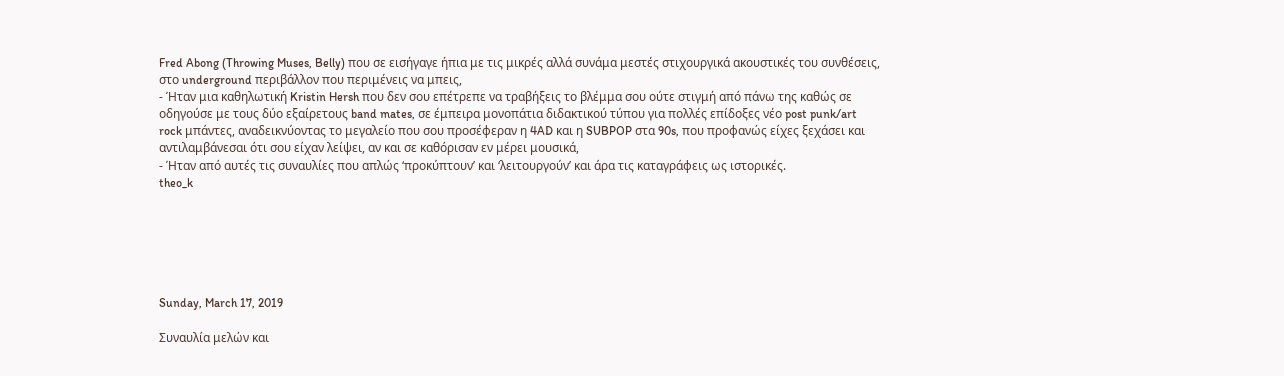Fred Abong (Throwing Muses, Belly) που σε εισήγαγε ήπια με τις μικρές αλλά συνάμα μεστές στιχουργικά ακουστικές του συνθέσεις, στο underground περιβάλλον που περιμένεις να μπεις,
- Ήταν μια καθηλωτική Kristin Hersh που δεν σου επέτρεπε να τραβήξεις το βλέμμα σου ούτε στιγμή από πάνω της καθώς σε οδηγούσε με τους δύο εξαίρετους band mates, σε έμπειρα μονοπάτια διδακτικού τύπου για πολλές επίδοξες νέο post punk/art rock μπάντες, αναδεικνύοντας το μεγαλείο που σου προσέφεραν η 4AD και η SUBPOP στα 90s, που προφανώς είχες ξεχάσει και αντιλαμβάνεσαι ότι σου είχαν λείψει, αν και σε καθόρισαν εν μέρει μουσικά,
- Ήταν από αυτές τις συναυλίες που απλώς ‘προκύπτουν’ και ‘λειτουργούν’ και άρα τις καταγράφεις ως ιστορικές.
theo_k






Sunday, March 17, 2019

Συναυλία μελών και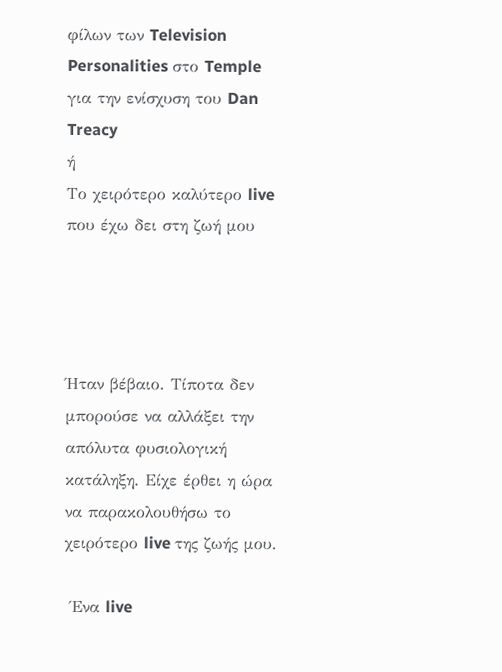φίλων των Television Personalities στο Temple για την ενίσχυση του Dan Treacy
ή
Το χειρότερο καλύτερο live που έχω δει στη ζωή μου




Ήταν βέβαιο. Τίποτα δεν μπορούσε να αλλάξει την απόλυτα φυσιολογική κατάληξη. Είχε έρθει η ώρα να παρακολουθήσω το χειρότερο live της ζωής μου.

 Ένα live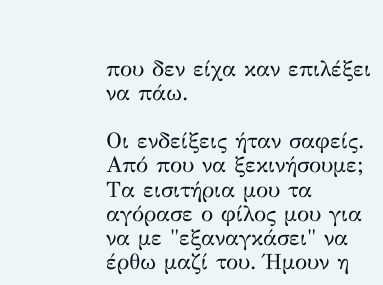που δεν είχα καν επιλέξει να πάω.

Οι ενδείξεις ήταν σαφείς. Από που να ξεκινήσουμε; Τα εισιτήρια μου τα αγόρασε ο φίλος μου για να με "εξαναγκάσει" να έρθω μαζί του. Ήμουν η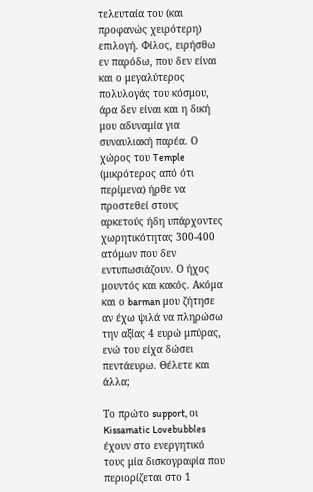τελευταία του (και προφανώς χειρότερη) επιλογή. Φίλος, ειρήσθω εν παρόδω, που δεν είναι και ο μεγαλύτερος πολυλογάς του κόσμου, άρα δεν είναι και η δική μου αδυναμία για συναυλιακή παρέα. Ο χώρος του Temple (μικρότερος από ότι περίμενα) ήρθε να προστεθεί στους αρκετούς ήδη υπάρχοντες χωρητικότητας 300-400 ατόμων που δεν εντυπωσιάζουν. Ο ήχος μουντός και κακός. Ακόμα και ο barman μου ζήτησε αν έχω ψιλά να πληρώσω την αξίας 4 ευρώ μπύρας, ενώ του είχα δώσει πεντάευρω. Θέλετε και άλλα;

Το πρώτο support, oι Kissamatic Lovebubbles έχουν στο ενεργητικό τους μία δισκογραφία που περιορίζεται στο 1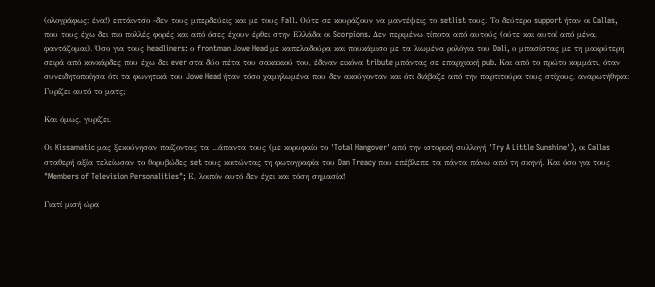(ολογράφως: ένα!) επτάιντσο -δεν τους μπερδεύεις και με τους Fall. Ούτε σε κουράζουν να μαντέψεις το setlist τους. Το δεύτερο support ήταν οι Callas, που τους έχω δει πιο πολλές φορές και από όσες έχουν έρθει στην Ελλάδα οι Scorpions. Δεν περιμένω τίποτα από αυτούς (ούτε και αυτοί από μένα, φαντάζομαι). Όσο για τους headliners: ο frontman Jowe Head με καπελαδούρα και πουκάμισο με τα λιωμένα ρολόγια του Dali, ο μπασίστας με τη μακρύτερη σειρά από κονκάρδες που έχω δει ever στα δύο πέτα του σακακιού του, έδιναν εικόνα tribute μπάντας σε επαρχιακή pub. Και από το πρώτο κομμάτι, όταν συνειδητοποίησα ότι τα φωνητικά του Jowe Head ήταν τόσο χαμηλωμένα που δεν ακούγονταν και ότι διάβαζε από την παρτιτούρα τους στίχους, αναρωτήθηκα: Γυρίζει αυτό το ματς;

Και όμως, γυρίζει.

Οι Kissamatic μας ξεκούνησαν παίζοντας τα ...άπαντα τους (με κορυφαίο το 'Total Hangover' από την ιστορική συλλογή 'Try A Little Sunshine'), οι Callas σταθερή αξία τελείωσαν το θορυβώδες set τους κοιτώντας τη φωτογραφία του Dan Treacy που επέβλεπε τα πάντα πάνω από τη σκηνή. Και όσο για τους "Members of Television Personalities"; Ε, λοιπόν αυτό δεν έχει και τόση σημασία!

Γιατί μισή ώρα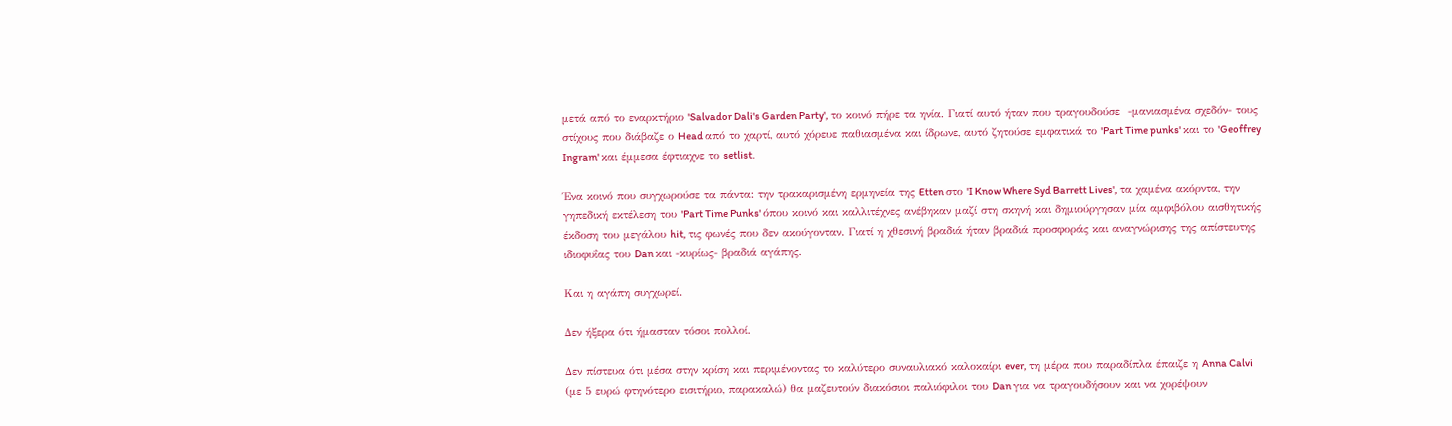μετά από το εναρκτήριο 'Salvador Dali's Garden Party', το κοινό πήρε τα ηνία. Γιατί αυτό ήταν που τραγουδούσε  -μανιασμένα σχεδόν- τους στίχους που διάβαζε ο Head από το χαρτί, αυτό χόρευε παθιασμένα και ίδρωνε, αυτό ζητούσε εμφατικά το 'Part Time punks' και το 'Geoffrey Ingram' και έμμεσα έφτιαχνε το setlist.

Ένα κοινό που συγχωρούσε τα πάντα: την τρακαρισμένη ερμηνεία της Etten στο 'I Know Where Syd Barrett Lives', τα χαμένα ακόρντα, την γηπεδική εκτέλεση του 'Part Time Punks' όπου κοινό και καλλιτέχνες ανέβηκαν μαζί στη σκηνή και δημιούργησαν μία αμφιβόλου αισθητικής έκδοση του μεγάλου hit, τις φωνές που δεν ακούγονταν. Γιατί η χθεσινή βραδιά ήταν βραδιά προσφοράς και αναγνώρισης της απίστευτης ιδιοφυΐας του Dan και -κυρίως- βραδιά αγάπης.

Και η αγάπη συγχωρεί.

Δεν ήξερα ότι ήμασταν τόσοι πολλοί.

Δεν πίστευα ότι μέσα στην κρίση και περιμένοντας το καλύτερο συναυλιακό καλοκαίρι ever, τη μέρα που παραδίπλα έπαιζε η Anna Calvi (με 5 ευρώ φτηνότερο εισιτήριο, παρακαλώ) θα μαζευτούν διακόσιοι παλιόφιλοι του Dan για να τραγουδήσουν και να χορέψουν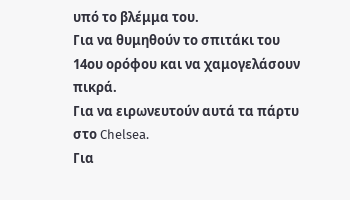υπό το βλέμμα του.
Για να θυμηθούν το σπιτάκι του 14ου ορόφου και να χαμογελάσουν πικρά.
Για να ειρωνευτούν αυτά τα πάρτυ στο Chelsea.
Για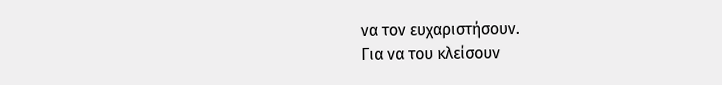να τον ευχαριστήσουν.
Για να του κλείσουν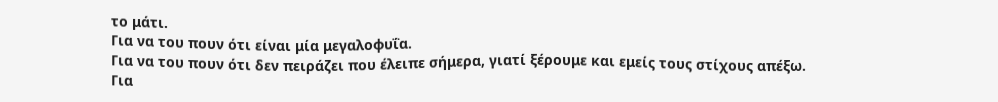το μάτι.
Για να του πουν ότι είναι μία μεγαλοφυΐα.
Για να του πουν ότι δεν πειράζει που έλειπε σήμερα, γιατί ξέρουμε και εμείς τους στίχους απέξω.
Για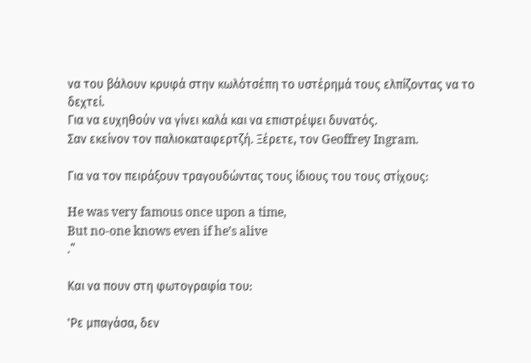να του βάλουν κρυφά στην κωλότσέπη το υστέρημά τους ελπίζοντας να το δεχτεί.
Για να ευχηθούν να γίνει καλά και να επιστρέψει δυνατός.
Σαν εκείνον τον παλιοκαταφερτζή. Ξέρετε, τον Geoffrey Ingram.

Για να τον πειράξουν τραγουδώντας τους ίδιους του τους στίχους:

He was very famous once upon a time,
But no-one knows even if he’s alive
.”

Και να πουν στη φωτογραφία του:

'Ρε μπαγάσα, δεν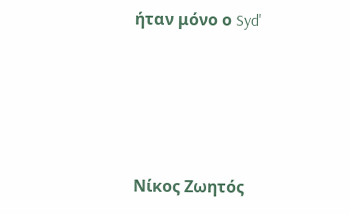ήταν μόνο ο Syd'




Νίκος Ζωητός